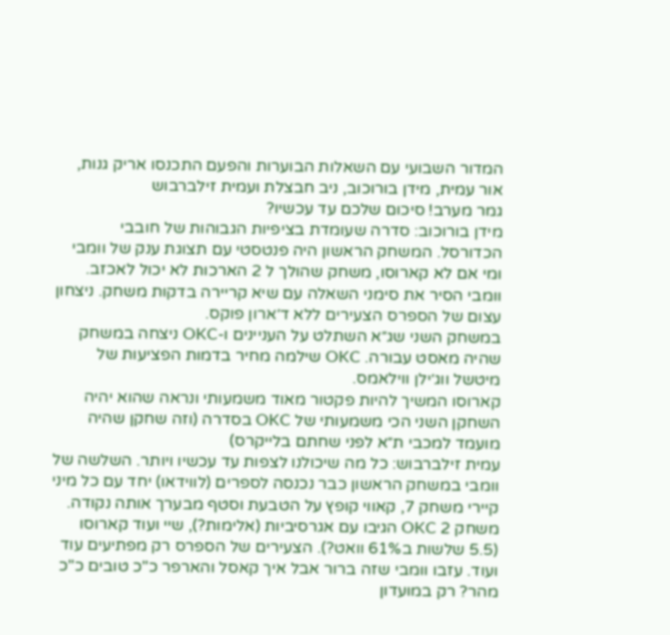המדור השבועי עם השאלות הבוערות והפעם התכנסו אריק גנות, אור עמית, מידן בורוכוב, ניב חבצלת ועמית זילברבוש
גמר מערב! סיכום שלכם עד עכשיו?
מידן בורוכוב: סדרה שעומדת בציפיות הגבוהות של חובבי הכדורסל. המשחק הראשון היה פנטסטי עם תצוגת ענק של וומבי ומי אם לא קארוסו, משחק שהולך ל 2 הארכות לא יכול לאכזב.
וומבי הסיר את סימני השאלה עם שיא קריירה בדקות משחק. ניצחון עצום של הספרס הצעירים ללא ד׳ארון פוקס.
במשחק השני שג״א השתלט על העניינים ו-OKC ניצחה במשחק שהיה מאסט עבורה. OKC שילמה מחיר בדמות הפציעות של מיטשל ווג׳ילן ווילאמס.
קארוסו המשיך להיות פקטור מאוד משמעותי ונראה שהוא יהיה השחקן השני הכי משמעותי של OKC בסדרה (וזה שחקן שהיה מועמד למכבי ת״א לפני שחתם בלייקרס)
עמית זילברבוש: כל מה שיכולנו לצפות עד עכשיו ויותר. השלשה של וומבי במשחק הראשון כבר נכנסה לספרים (לווידאו) יחד עם כל מיני קיירי משחק 7, קאווי קופץ על הטבעת וסטף מבערך אותה נקודה. משחק 2 OKC הגיבו עם אגרסיביות (אלימות?), שיי ועוד קארוסו (5.5 שלשות ב61% וואט?). הצעירים של הספרס רק מפתיעים עוד ועוד. עזבו וומבי שזה ברור אבל איך קאסל והארפר כ"כ טובים כ"כ מהר? רק במועדון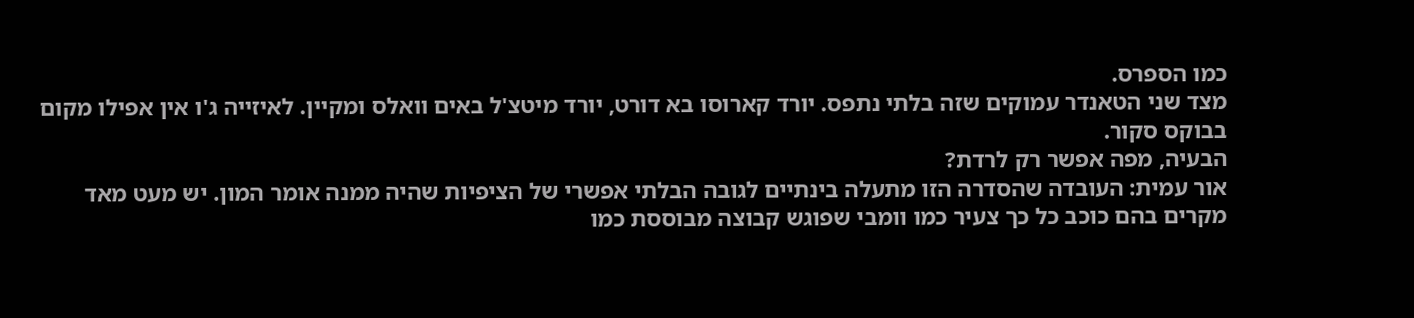כמו הספרס.
מצד שני הטאנדר עמוקים שזה בלתי נתפס. יורד קארוסו בא דורט, יורד מיטצ'ל באים וואלס ומקיין. לאיזייה ג'ו אין אפילו מקום בבוקס סקור.
הבעיה, מפה אפשר רק לרדת?
אור עמית: העובדה שהסדרה הזו מתעלה בינתיים לגובה הבלתי אפשרי של הציפיות שהיה ממנה אומר המון. יש מעט מאד מקרים בהם כוכב כל כך צעיר כמו וומבי שפוגש קבוצה מבוססת כמו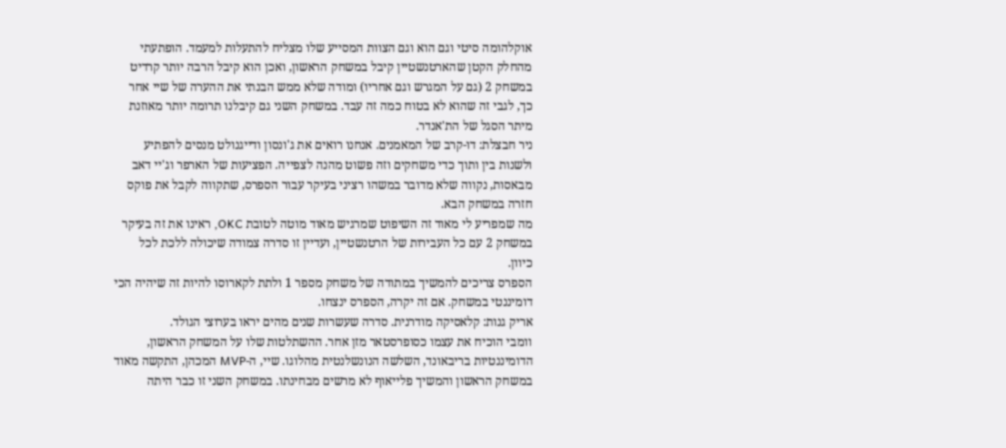אוקלהומה סיטי וגם הוא וגם הצוות המסייע שלו מצליח להתעלות למעמד. הופתעתי מהחלק הקטן שהארטנשטיין קיבל במשחק הראשון, ואכן הוא קיבל הרבה יותר קרדיט במשחק 2 (גם על המגרש וגם אחריו) ומודה שלא ממש הבנתי את ההערה של שיי אחר כך, לגבי זה שהוא לא בטוח כמה זה עבד. במשחק השני גם קיבלנו תרומה יותר מאוזנת מיתר הסגל של הת'אנדר.
ניר חבצלת: דו-קרב של המאמנים. אנחנו רואים את ג'ונסון ודייגנולט מנסים להפתיע ולשנות בין ותוך כדי משחקים וזה פשוט מהנה לצפייה. הפציעות של הארפר וג'יי דאב מבאסות, נקווה שלא מדובר במשהו רציני בעיקר עבור הספרס, שתקווה לקבל את פוקס חזרה במשחק הבא.
מה שמפריע לי מאוד זה השיפוט שמרגיש מאוד מוטה לטובת OKC, ראינו את זה בעיקר במשחק 2 עם כל העבירות של הרטנשטיין, ועדיין זו סדרה צמודה שיכולה ללכת לכל כיוון.
הספרס צריכים להמשיך במתודה של משחק מספר 1 ולתת לקארוסו להיות זה שיהיה הכי דומיננטי במשחק. אם זה יקרה, הספרס ינצחו.
אריק גנות: קלאסיקה מודרנית. סדרה שעשרות שנים מהים יראו בערוצי הגולד.
וומבי הוכיח את עצמו כסופרסטאר מזן אחר. ההשתלטות שלו על המשחק הראשון, הדומיננטיות בריבאונד, השלשה הנונשלנטית מהלוגו. שיי, ה-MVP המכהן, התקשה מאוד במשחק הראשון והמשיך פלייאוף לא מרשים מבחינתו. במשחק השני זו כבר היתה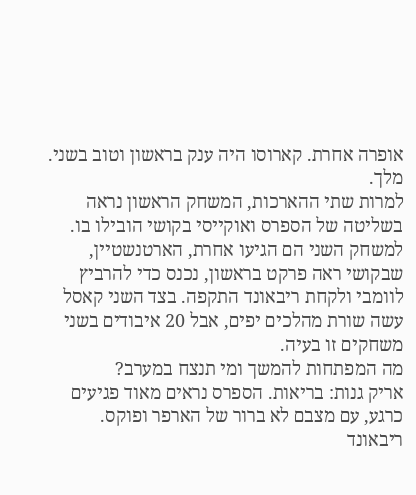אופרה אחרת. קארוסו היה ענק בראשון וטוב בשני. מלך.
למרות שתי ההארכות, המשחק הראשון נראה בשליטה של הספרס ואוקייסי בקושי הובילו בו. למשחק השני הם הגיעו אחרת, הארטנשטיין, שבקושי ראה פרקט בראשון, נכנס כדי להרביץ לוומבי ולקחת ריבאונד התקפה. בצד השני קאסל עשה שורת מהלכים יפים, אבל 20 איבודים בשני משחקים זו בעיה.
מה המפתחות להמשך ומי תנצח במערב?
אריק גנות: בריאות. הספרס נראים מאוד פגיעים כרגע, עם מצבם לא ברור של הארפר ופוקס.
ריבאונד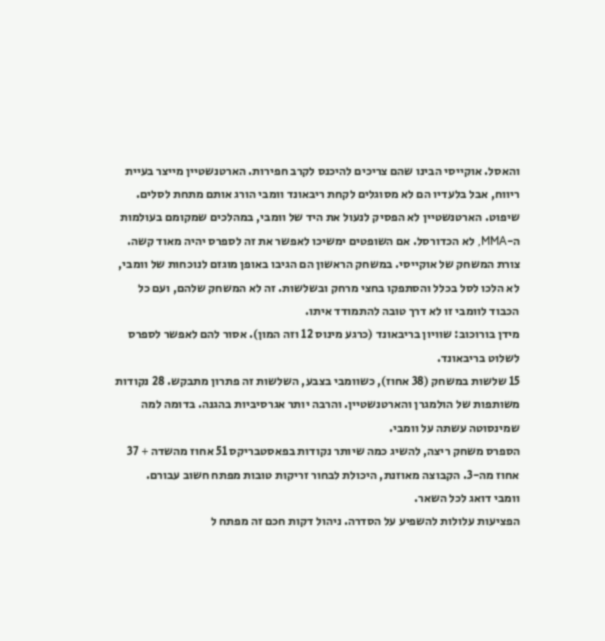והאסל. אוקייסי הבינו שהם צריכים להיכנס לקרב חפירות. הארטנשטיין מייצר בעיית ריווח, אבל בלעדיו הם לא מסוגלים לקחת ריבאונד וומבי הורג אותם מתחת לסלים.
שיפוט. הארטנשטיין לא הפסיק לנעול את היד של וומבי, במהלכים שמקומם בעולמות ה-MMA, לא הכדורסל. אם השופטים ימשיכו לאפשר את זה לספרס יהיה מאוד קשה.
צורת המשחק של אוקייסי. במשחק הראשון הם הגיבו באופן מוגזם לנוכחות של וומבי, לא הלכו לסל בכלל והסתפקו בחצי מרחק ובשלשות. זה לא המשחק שלהם, ועם כל הכבוד לוומבי זו לא דרך טובה להתמודד איתו.
מידן בורוכוב: שוויון בריבאונד (כרגע מינוס 12 וזה המון). אסור להם לאפשר לספרס לשלוט בריבאונד.
15 שלשות במשחק (38 אחוז), כשוומבי בצבע, השלשות זה פתרון מתבקש. 28 נקודות משותפות של הולמגרן והארטנשטיין. והרבה יותר אגרסיביות בהגנה. בדומה למה שמינסוטה עשתה על וומבי.
הספרס משחק ריצה, להשיג כמה שיותר נקודות בפאסטבריקס 51 אחוז מהשדה + 37 אחוז מה-3. הקבוצה מאוזנת, היכולת לבחור זריקות טובות מפתח חשוב עבורם.
וומבי דואג לכל השאר.
הפציעות עלולות להשפיע על הסדרה. ניהול דקות חכם זה מפתח ל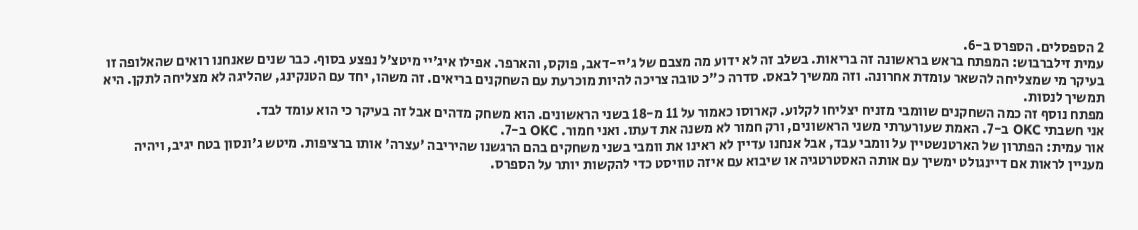2 הספסלים. הספרס ב-6.
עמית זילברבוש: המפתח בראש בראשונה זה בריאות. בשלב זה לא ידוע מה מצבם של ג'יי-דאב, פוקס, והארפר. אפילו איג'יי מיטצ'ל נפצע בסוף. כבר שנים שאנחנו רואים שהאלופה זו בעיקר מי שמצליחה להשאר עומדת אחרונה. וזה ממשיך לבאס. סדרה כ"כ טובה צריכה להיות מוכרעת עם השחקנים בריאים. זה משהו, יחד עם הטנקינג, שהליגה לא מצליחה לתקן. היא תמשיך לנסות.
מפתח נוסף זה כמה השחקנים שוומבי מזניח יצליחו לקלוע. קארוסו כאמור על 11 מ-18 בשני הראשונים. הוא משחק מדהים אבל זה בעיקר כי הוא עומד לבד.
אני חשבתי OKC ב-7. האמת שעורערתי משני הראשונים, ורק חמור לא משנה את דעתו. ואני חמור. OKC ב-7.
אור עמית: הפתרון של הארטנשטיין על וומבי עבד, אבל אנחנו עדיין לא ראינו את וומבי בשני משחקים בהם הרגשנו שהיריבה 'עצרה' אותו ברציפות. מיטש ג'ונסון בטח יגיב, ויהיה מעניין לראות אם דיינגולט ימשיך עם אותה האסטרטגיה או שיבוא עם איזה טוויסט כדי להקשות יותר על הספרס.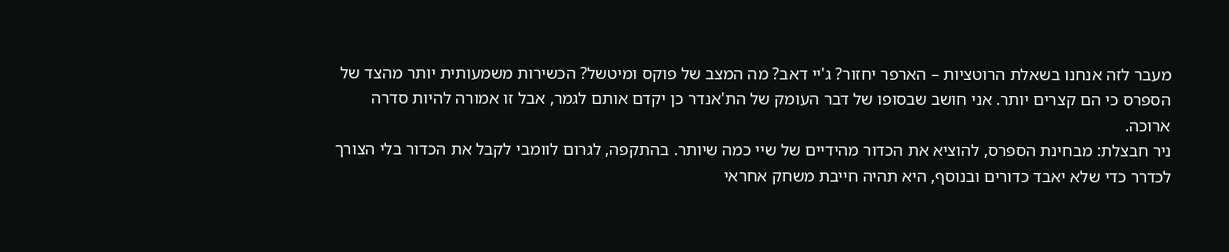מעבר לזה אנחנו בשאלת הרוטציות – הארפר יחזור? ג'יי דאב? מה המצב של פוקס ומיטשל? הכשירות משמעותית יותר מהצד של הספרס כי הם קצרים יותר. אני חושב שבסופו של דבר העומק של הת'אנדר כן יקדם אותם לגמר, אבל זו אמורה להיות סדרה ארוכה.
ניר חבצלת: מבחינת הספרס, להוציא את הכדור מהידיים של שיי כמה שיותר. בהתקפה, לגרום לוומבי לקבל את הכדור בלי הצורך לכדרר כדי שלא יאבד כדורים ובנוסף, היא תהיה חייבת משחק אחראי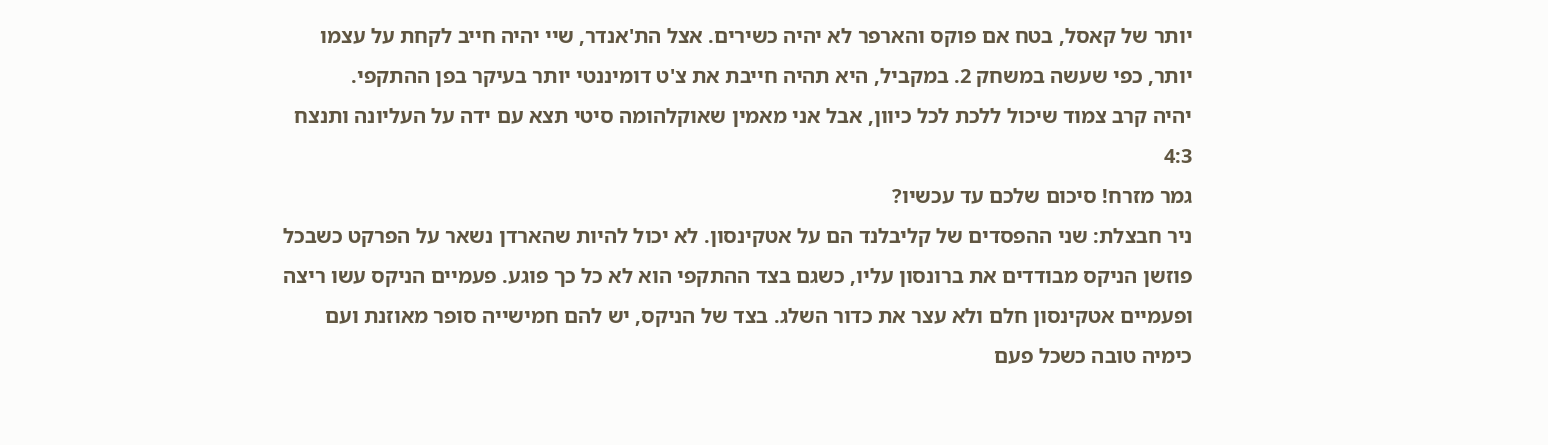יותר של קאסל, בטח אם פוקס והארפר לא יהיה כשירים. אצל הת'אנדר, שיי יהיה חייב לקחת על עצמו יותר, כפי שעשה במשחק 2. במקביל, היא תהיה חייבת את צ'ט דומיננטי יותר בעיקר בפן ההתקפי.
יהיה קרב צמוד שיכול ללכת לכל כיוון, אבל אני מאמין שאוקלהומה סיטי תצא עם ידה על העליונה ותנצח 4:3
גמר מזרח! סיכום שלכם עד עכשיו?
ניר חבצלת: שני ההפסדים של קליבלנד הם על אטקינסון. לא יכול להיות שהארדן נשאר על הפרקט כשבכל פוזשן הניקס מבודדים את ברונסון עליו, כשגם בצד ההתקפי הוא לא כל כך פוגע. פעמיים הניקס עשו ריצה ופעמיים אטקינסון חלם ולא עצר את כדור השלג. בצד של הניקס, יש להם חמישייה סופר מאוזנת ועם כימיה טובה כשכל פעם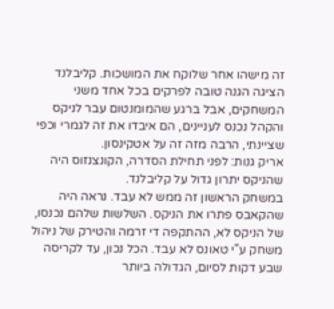זה מישהו אחר שלוקח את המושכות. קליבלנד הציגה הגנה טובה לפרקים בכל אחד משני המשחקים, אבל ברגע שהמומנטום עבר לניקס והקהל נכנס לעניינים, הם איבדו את זה לגמרי וכפי שציינתי, הרבה מזה זה על אטקינסון.
אריק גנות: לפני תחילת הסדרה, הקונצנזוס היה שהניקס יתרון גדול על קליבלנד.
במשחק הראשון זה ממש לא עבד. נראה היה שהקאבס פתרו את הניקס. השלשות שלהם נכנסו, של הניקס לא, ההתקפה די זרמה והטירק של ניהול משחק ע"י טאונס לא עבד. הכל נכון, עד לקריסה שבע דקות לסיום, הגדולה ביותר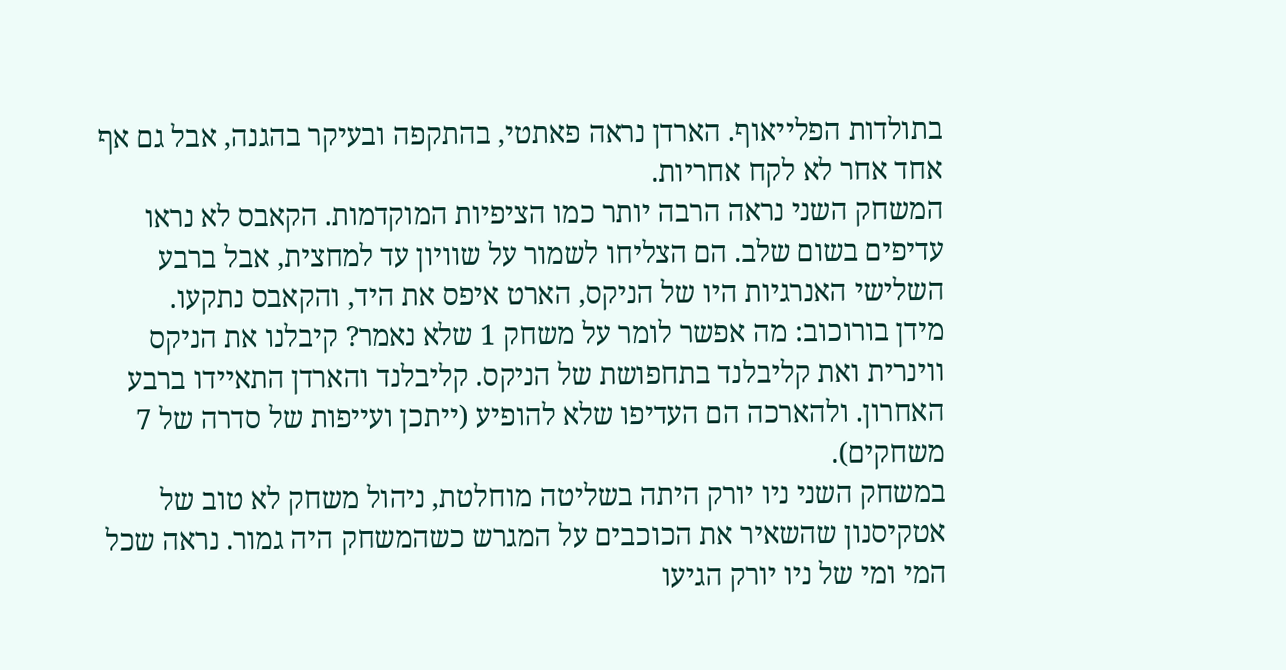בתולדות הפלייאוף. הארדן נראה פאתטי, בהתקפה ובעיקר בהגנה, אבל גם אף אחד אחר לא לקח אחריות.
המשחק השני נראה הרבה יותר כמו הציפיות המוקדמות. הקאבס לא נראו עדיפים בשום שלב. הם הצליחו לשמור על שוויון עד למחצית, אבל ברבע השלישי האנרגיות היו של הניקס, הארט איפס את היד, והקאבס נתקעו.
מידן בורוכוב: מה אפשר לומר על משחק 1 שלא נאמר? קיבלנו את הניקס ווינרית ואת קליבלנד בתחפושת של הניקס. קליבלנד והארדן התאיידו ברבע האחרון. ולהארכה הם העדיפו שלא להופיע (ייתכן ועייפות של סדרה של 7 משחקים).
במשחק השני ניו יורק היתה בשליטה מוחלטת, ניהול משחק לא טוב של אטקיסנון שהשאיר את הכוכבים על המגרש כשהמשחק היה גמור. נראה שכל המי ומי של ניו יורק הגיעו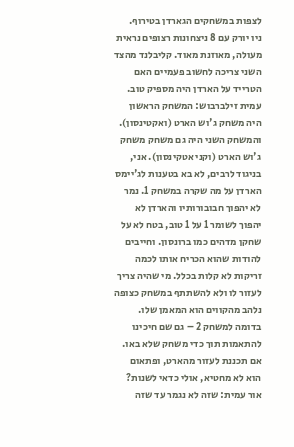לצפות במשחקים הגארדן בטירוף.
ניו יורק עם 8 ניצחונות רצופים נראית מעולה, מאוזנת מאוד. קליבלנד מהצד השני צריכה לחשוב פעמיים האם הטרייד על הארדן היה מספיק טוב.
עמית זילברבוש: המשחק הראשון היה משחק ג'וש הארט (ואקטינסון). והמשחק השני היה גם משחק משחק ג'וש הארט (וקני אטקינסון). אני, בניגוד לרבים, לא בא בטענות לג'יימס הארדן על מה שקרה במשחק 1. נמר לא יהפוך חבובורותיו והארדן לא יהפוך לשומר 1 על 1 טוב, בטח לא על שחקן מדהים כמו ברונסון. וחייבים להודות שהוא הכריח אותו לכמה זריקות לא קלות בכלל. מי שהיה צריך לעזור לו ולא להשתתף במשחק כצופה נלהב מהקווים הוא המאמן שלו.
בדומה למשחק 2 – גם שם חיכינו להתאמות תוך כדי משחק שלא באו. אם תכננת לעזור מהארט, ופתאום הוא לא מחטיא, אולי כדאי לשנות?
אור עמית: שזה לא נגמר עד שזה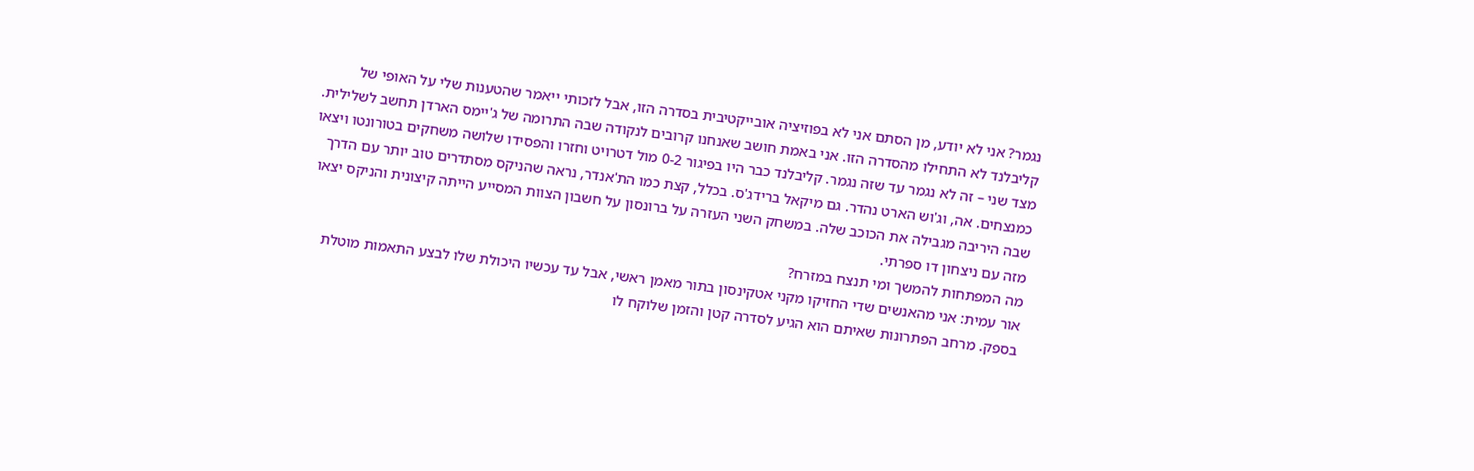נגמר? אני לא יודע, מן הסתם אני לא בפוזיציה אובייקטיבית בסדרה הזו, אבל לזכותי ייאמר שהטענות שלי על האופי של קליבלנד לא התחילו מהסדרה הזו. אני באמת חושב שאנחנו קרובים לנקודה שבה התרומה של ג'יימס הארדן תחשב לשלילית. מצד שני – זה לא נגמר עד שזה נגמר. קליבלנד כבר היו בפיגור 0-2 מול דטרויט וחזרו והפסידו שלושה משחקים בטורונטו ויצאו כמנצחים. אה, וג'וש הארט נהדר. גם מיקאל ברידג'ס. בכלל, קצת כמו הת'אנדר, נראה שהניקס מסתדרים טוב יותר עם הדרך שבה היריבה מגבילה את הכוכב שלה. במשחק השני העזרה על ברונסון על חשבון הצוות המסייע הייתה קיצונית והניקס יצאו מזה עם ניצחון דו ספרתי.
מה המפתחות להמשך ומי תנצח במזרח?
אור עמית: אני מהאנשים שדי החזיקו מקני אטקינסון בתור מאמן ראשי, אבל עד עכשיו היכולת שלו לבצע התאמות מוטלת בספק. מרחב הפתרונות שאיתם הוא הגיע לסדרה קטן והזמן שלוקח לו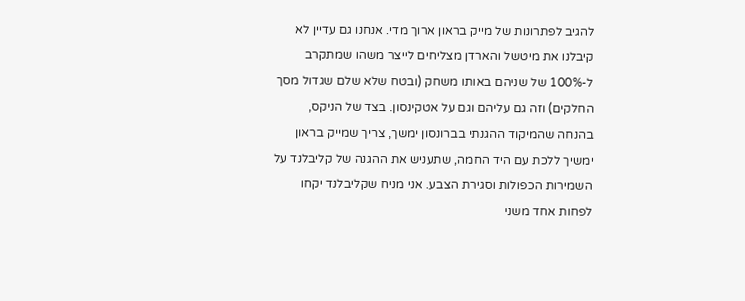להגיב לפתרונות של מייק בראון ארוך מדי. אנחנו גם עדיין לא קיבלנו את מיטשל והארדן מצליחים לייצר משהו שמתקרב ל-100% של שניהם באותו משחק (ובטח שלא שלם שגדול מסך החלקים) וזה גם עליהם וגם על אטקינסון. בצד של הניקס, בהנחה שהמיקוד ההגנתי בברונסון ימשך, צריך שמייק בראון ימשיך ללכת עם היד החמה, שתעניש את ההגנה של קליבלנד על השמירות הכפולות וסגירת הצבע. אני מניח שקליבלנד יקחו לפחות אחד משני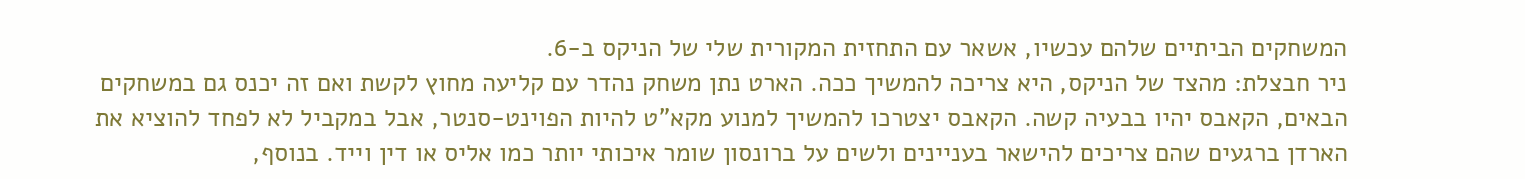המשחקים הביתיים שלהם עכשיו, אשאר עם התחזית המקורית שלי של הניקס ב-6.
ניר חבצלת: מהצד של הניקס, היא צריכה להמשיך ככה. הארט נתן משחק נהדר עם קליעה מחוץ לקשת ואם זה יכנס גם במשחקים הבאים, הקאבס יהיו בבעיה קשה. הקאבס יצטרכו להמשיך למנוע מקא"ט להיות הפוינט-סנטר, אבל במקביל לא לפחד להוציא את הארדן ברגעים שהם צריכים להישאר בעניינים ולשים על ברונסון שומר איכותי יותר כמו אליס או דין וייד. בנוסף,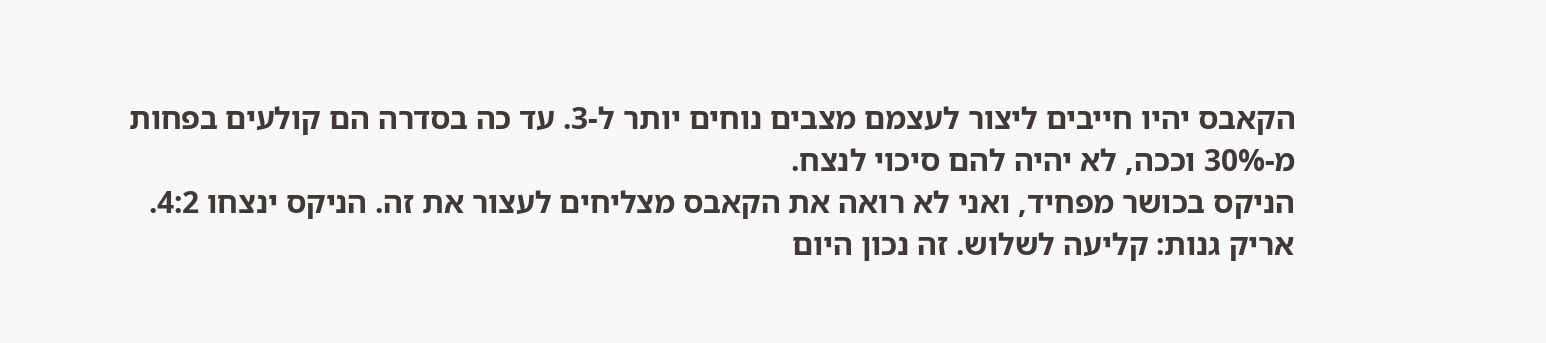הקאבס יהיו חייבים ליצור לעצמם מצבים נוחים יותר ל-3. עד כה בסדרה הם קולעים בפחות מ-30% וככה, לא יהיה להם סיכוי לנצח.
הניקס בכושר מפחיד, ואני לא רואה את הקאבס מצליחים לעצור את זה. הניקס ינצחו 4:2.
אריק גנות: קליעה לשלוש. זה נכון היום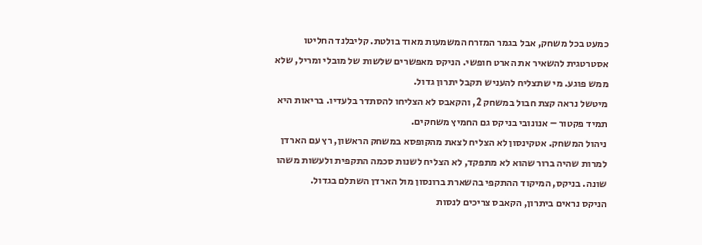כמעט בכל משחק, אבל בגמר המזרח המשמעות מאוד בולטת. קליבלנד החליטו אסטרטגית להשאיר את הארט חופשי. הניקס מאפשרים שלשות של מובלי ומריל, שלא ממש פוגע. מי שתצליח להעניש תקבל יתרון גדול.
מיטשל נראה קצת חבול במשחק 2, והקאבס לא הצליחו להסתדר בלעדיו. בריאות היא תמיד פקטור – אנונובי בניקס גם החמיץ משחקים.
ניהול המשחק. אטקינסון לא הצליח לצאת מהקופסא במשחק הראשון, רץ עם הארדן למרות שהיה ברור שהוא לא מתפקד, לא הצליח לשנות סכמה התקפית ולעשות משהו שונה. בניקס, המיקוד ההתקפי בהשארת ברונסון מול הארדן השתלם בגדול.
הניקס נראים ביתרון, הקאבס צריכים לנסות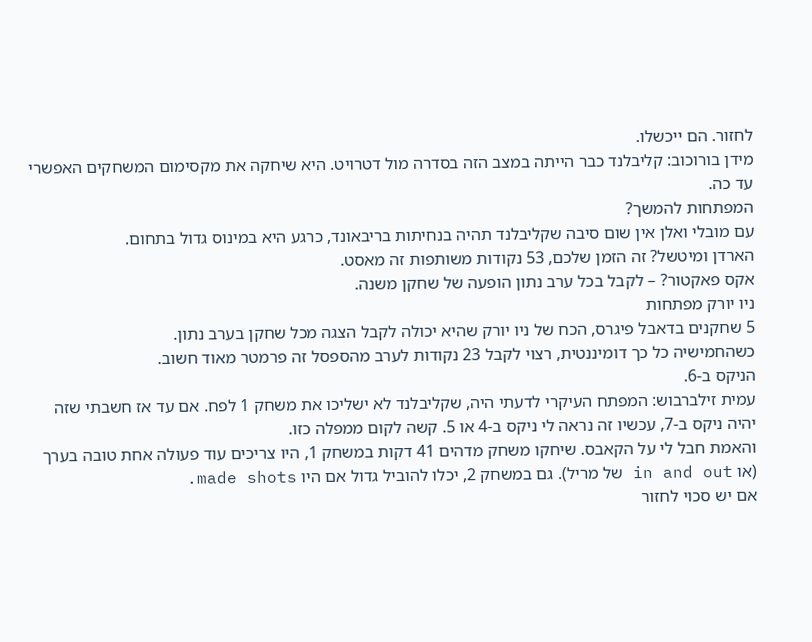לחזור. הם ייכשלו.
מידן בורוכוב: קליבלנד כבר הייתה במצב הזה בסדרה מול דטרויט. היא שיחקה את מקסימום המשחקים האפשרי עד כה.
המפתחות להמשך?
עם מובלי ואלן אין שום סיבה שקליבלנד תהיה בנחיתות בריבאונד, כרגע היא במינוס גדול בתחום.
הארדן ומיטשל? זה הזמן שלכם, 53 נקודות משותפות זה מאסט.
אקס פאקטור? – לקבל בכל ערב נתון הופעה של שחקן משנה.
ניו יורק מפתחות
5 שחקנים בדאבל פיגרס, הכח של ניו יורק שהיא יכולה לקבל הצגה מכל שחקן בערב נתון.
כשהחמישיה כל כך דומיננטית, רצוי לקבל 23 נקודות לערב מהספסל זה פרמטר מאוד חשוב.
הניקס ב-6.
עמית זילברבוש: המפתח העיקרי לדעתי היה, שקליבלנד לא ישליכו את משחק 1 לפח. אם עד אז חשבתי שזה יהיה ניקס ב-7, עכשיו זה נראה לי ניקס ב-4 או 5. קשה לקום ממפלה כזו.
והאמת חבל לי על הקאבס. שיחקו משחק מדהים 41 דקות במשחק 1, היו צריכים עוד פעולה אחת טובה בערך (או in and out של מריל). גם במשחק 2, יכלו להוביל גדול אם היו made shots.
אם יש סכוי לחזור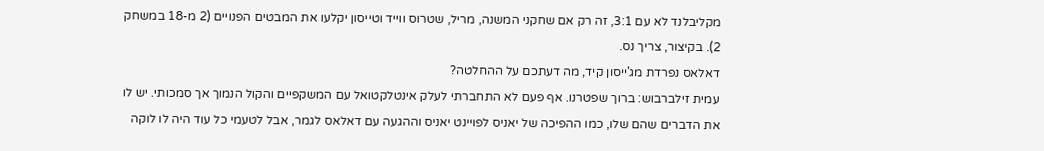מקליבלנד לא עם 3:1, זה רק אם שחקני המשנה, מריל, שטרוס ווייד וטייסון יקלעו את המבטים הפנויים (2 מ-18 במשחק 2). בקיצור, צריך נס.
דאלאס נפרדת מג'ייסון קיד, מה דעתכם על ההחלטה?
עמית זילברבוש: ברוך שפטרנו. אף פעם לא התחברתי לעלק אינטלקטואל עם המשקפיים והקול הנמוך אך סמכותי. יש לו את הדברים שהם שלו, כמו ההפיכה של יאניס לפויינט יאניס וההגעה עם דאלאס לגמר, אבל לטעמי כל עוד היה לו לוקה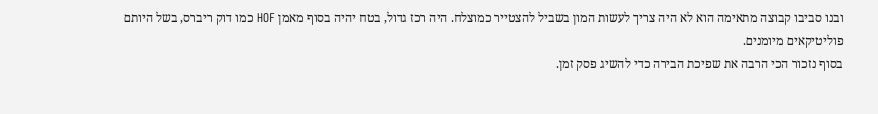ובנו סביבו קבוצה מתאימה הוא לא היה צריך לעשות המון בשביל להצטייר כמוצלח. היה רכז גדול, בטח יהיה בסוף מאמן HOF כמו דוק ריברס, בשל היותם פוליטיקאים מיומנים.
בסוף נזכור הכי הרבה את שפיכת הבירה כדי להשיג פסק זמן.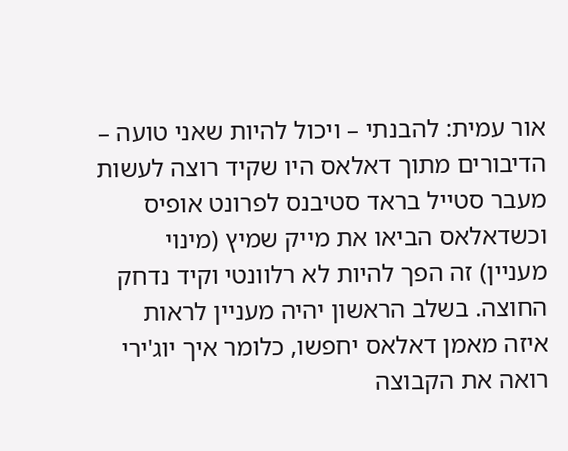אור עמית: להבנתי – ויכול להיות שאני טועה – הדיבורים מתוך דאלאס היו שקיד רוצה לעשות מעבר סטייל בראד סטיבנס לפרונט אופיס וכשדאלאס הביאו את מייק שמיץ (מינוי מעניין) זה הפך להיות לא רלוונטי וקיד נדחק החוצה. בשלב הראשון יהיה מעניין לראות איזה מאמן דאלאס יחפשו, כלומר איך יוג'ירי רואה את הקבוצה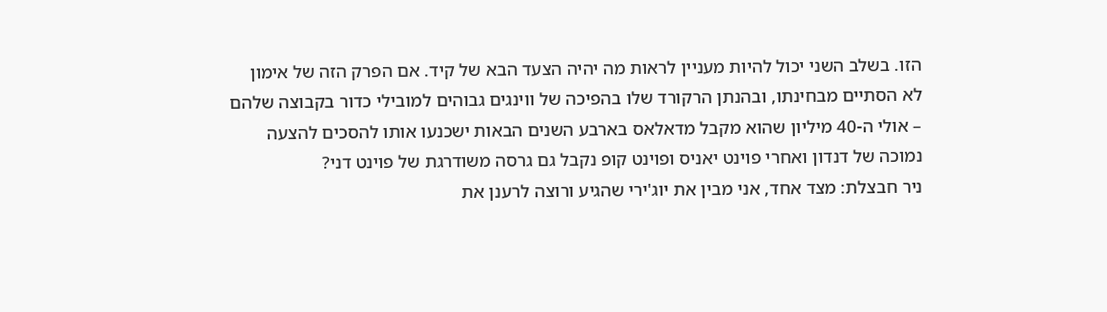הזו. בשלב השני יכול להיות מעניין לראות מה יהיה הצעד הבא של קיד. אם הפרק הזה של אימון לא הסתיים מבחינתו, ובהנתן הרקורד שלו בהפיכה של ווינגים גבוהים למובילי כדור בקבוצה שלהם – אולי ה-40 מיליון שהוא מקבל מדאלאס בארבע השנים הבאות ישכנעו אותו להסכים להצעה נמוכה של דנדון ואחרי פוינט יאניס ופוינט קופ נקבל גם גרסה משודרגת של פוינט דני?
ניר חבצלת: מצד אחד, אני מבין את יוג'ירי שהגיע ורוצה לרענן את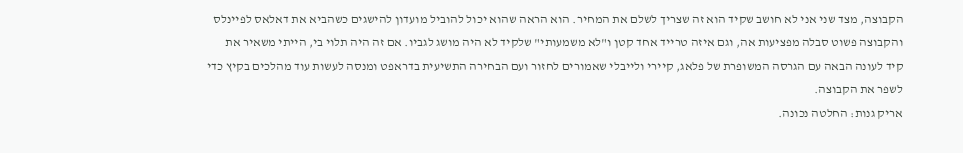הקבוצה, מצד שני אני לא חושב שקיד הוא זה שצריך לשלם את המחיר. הוא הראה שהוא יכול להוביל מועדון להישגים כשהביא את דאלאס לפיינלס והקבוצה פשוט סבלה מפציעות אה, וגם איזה טרייד אחד קטן ו"לא משמעותי" שלקיד לא היה מושג לגביו. אם זה היה תלוי בי, הייתי משאיר את קיד לעונה הבאה עם הגרסה המשופרת של פלאג, קיירי ולייבלי שאמורים לחזור ועם הבחירה התשיעית בדראפט ומנסה לעשות עוד מהלכים בקיץ כדי לשפר את הקבוצה.
אריק גנות: החלטה נכונה.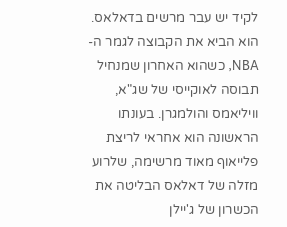לקיד יש עבר מרשים בדאלאס. הוא הביא את הקבוצה לגמר ה-NBA, כשהוא האחרון שמנחיל תבוסה לאוקייסי של שג"א, וויליאמס והולמגרן. בעונתו הראשונה הוא אחראי לריצת פלייאוף מאוד מרשימה, שלרוע מזלה של דאלאס הבליטה את הכשרון של ג'יילן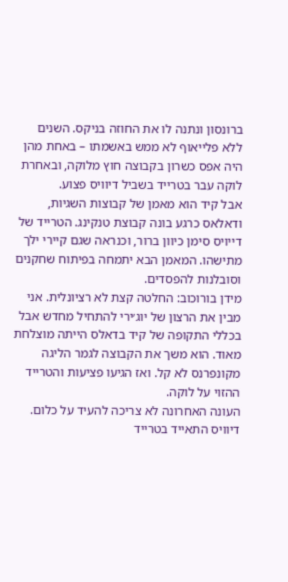ברונסון ונתנה לו את החוזה בניקס. השנים ללא פלייאוף לא ממש באשמתו – באחת מהן היה אפס כשרון בקבוצה חוץ מלוקה, ובאחרת לוקה עבר בטרייד בשביל דיוויס פצוע.
אבל קיד הוא מאמן של קבוצות השגיות, ודאלאס כרגע בונה קבוצת טנקינג. הטרייד של דייויס סימן כיוון ברור, וכנראה שגם קיירי ילך מתישהו. המאמן הבא יתמחה בפיתוח שחקנים וסובלנות להפסדים.
מידן בורוכוב: החלטה קצת לא רציונלית. אני מבין את הרצון של יוג׳ירי להתחיל מחדש אבל בכללי התקופה של קיד בדאלס הייתה מוצלחת מאוד. הוא משך את הקבוצה לגמר הליגה מקונפרנס לא קל. ואז הגיעו פציעות והטרייד ההזוי על לוקה.
העונה האחרונה לא צריכה להעיד על כלום. דיוויס התאייד בטרייד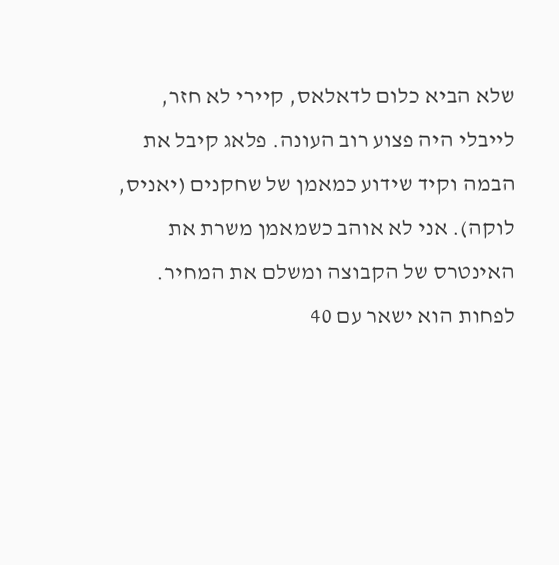שלא הביא כלום לדאלאס, קיירי לא חזר, לייבלי היה פצוע רוב העונה. פלאג קיבל את הבמה וקיד שידוע כמאמן של שחקנים (יאניס, לוקה). אני לא אוהב כשמאמן משרת את האינטרס של הקבוצה ומשלם את המחיר.
לפחות הוא ישאר עם 40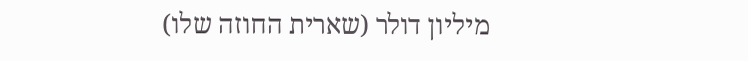מיליון דולר (שארית החוזה שלו)